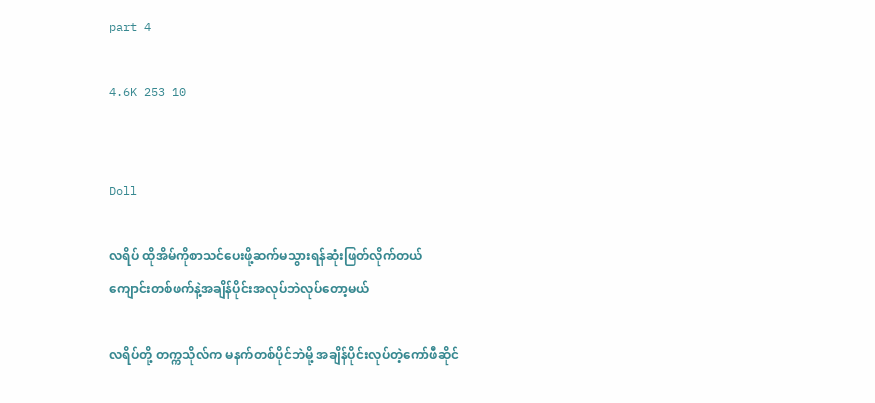part 4

4.6K 253 10


Doll

လရိပ် ထိုအိမ်ကိုစာသင်ပေးဖို့ဆက်မသွားရန်ဆုံးဖြတ်လိုက်တယ်
ကျောင်းတစ်ဖက်နဲ့အချိန်ပိုင်းအလုပ်ဘဲလုပ်တော့မယ်

လရိပ်တို့ တက္ကသိုလ်က မနက်တစ်ပိုင်ဘဲမို့ အချိန်ပိုင်းလုပ်တဲ့ကော်ဖီဆိုင်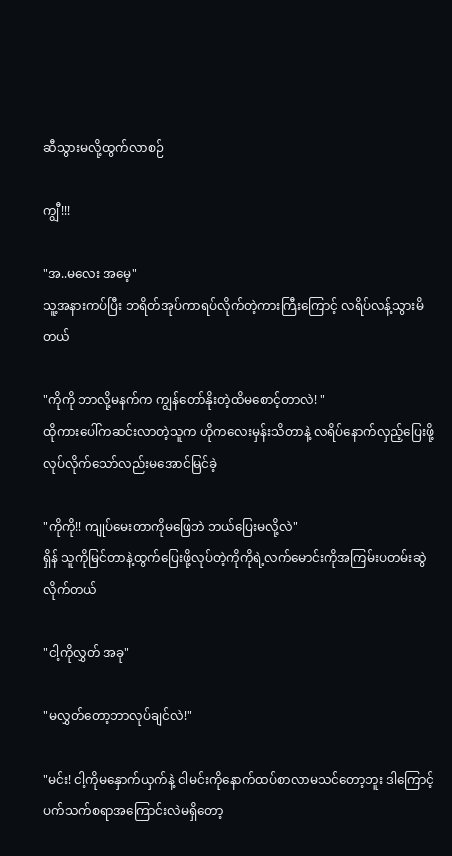ဆီသွားမလို့ထွက်လာစဉ်

ကျွီ!!!

"အ..မလေး အမေ့"
သူ့အနားကပ်ပြီး ဘရိတ်အုပ်ကာရပ်လိုက်တဲ့ကားကြီးကြောင့် လရိပ်လန့်သွားမိတယ်

"ကိုကို ဘာလို့မနက်က ကျွန်တော်နိုးတဲ့ထိမစောင့်တာလဲ! "
ထိုကားပေါ်ကဆင်းလာတဲ့သူက ဟိုကလေးမှန်းသိတာနဲ့ လရိပ်နောက်လှည့်ပြေးဖို့လုပ်လိုက်သော်လည်းမအောင်မြင်ခဲ့

"ကိုကို!! ကျုပ်မေးတာကိုမဖြေဘဲ ဘယ်ပြေးမလို့လဲ"
ရှိန် သူကိုမြင်တာနဲ့ထွက်ပြေးဖို့လုပ်တဲ့ကိုကိုရဲ့လက်မောင်းကိုအကြမ်းပတမ်းဆွဲလိုက်တယ်

"ငါ့ကိုလွှတ် အခု"

"မလွှတ်တော့ဘာလုပ်ချင်လဲ!"

"မင်း! ငါ့ကိုမနှောက်ယှက်နဲ့ ငါမင်းကိုနောက်ထပ်စာလာမသင်တော့ဘူး ဒါကြောင့်ပက်သက်စရာအကြောင်းလဲမရှိတော့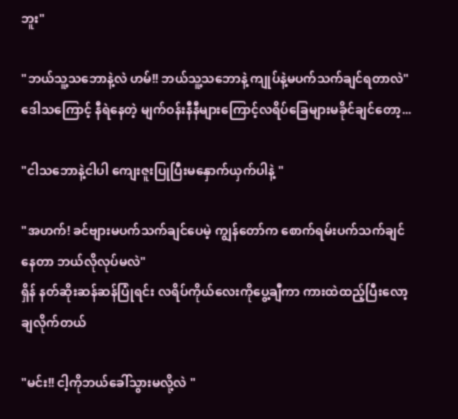ဘူး"

"ဘယ်သူ့သဘောနဲ့လဲ ဟမ်!! ဘယ်သူ့သဘောနဲ့ ကျုပ်နဲ့မပက်သက်ချင်ရတာလဲ"
ဒေါသကြောင့် နီရဲနေတဲ့ မျက်ဝန်းနီနီများကြောင့်လရိပ်ခြေများမခိုင်ချင်တော့...

"ငါသဘောနဲ့ငါပါ ကျေးဇူးပြုပြီးမနှောက်ယှက်ပါနဲ့ "

"အဟက်! ခင်ဗျားမပက်သက်ချင်ပေမဲ့ ကျွန်တော်က‌ စောက်ရမ်းပက်သက်ချင်နေတာ ဘယ်လိုလုပ်မလဲ"
ရှိန် နတ်ဆိုးဆန်ဆန်ပြုံရင်း လရိပ်ကိုယ်လေးကိုပွေ့ချီကာ ကားထဲထည့်ပြီးလော့ ချလိုက်တယ်

"မင်း!! ငါ့ကိုဘယ်ခေါ်သွားမလို့လဲ "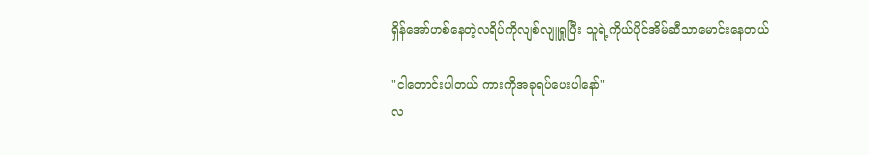ရှိန်အော်ဟစ်နေတဲ့လရိပ်ကိုလျစ်လျူရှုပြီး သူရဲ့ကိုယ်ပိုင်အိမ်ဆီသာမောင်းနေတယ်

"ငါတောင်းပါတယ် ကားကိုအခုရပ်ပေးပါနော်"
လ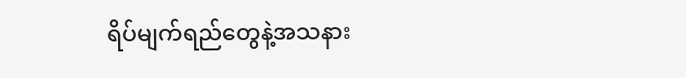ရိပ်မျက်ရည်တွေနဲ့အသနား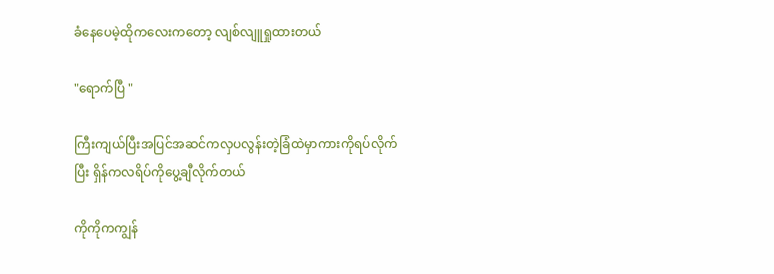ခံနေပေမဲ့ထိုကလေးကတော့ လျစ်လျူရှုထားတယ်

"ရောက်ပြီ "

ကြီးကျယ်ပြီးအပြင်အဆင်ကလှပလွန်းတဲ့ခြံထဲမှာကားကိုရပ်လိုက်ပြီး ရှိန်ကလရိပ်ကိုပွေ့ချီလိုက်တယ်

ကိုကိုကကျွန်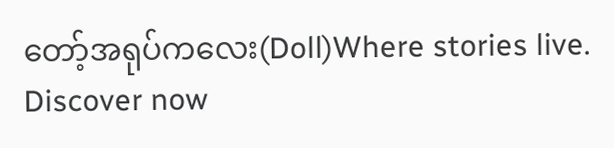တော့်အရုပ်ကလေး(Doll)Where stories live. Discover now